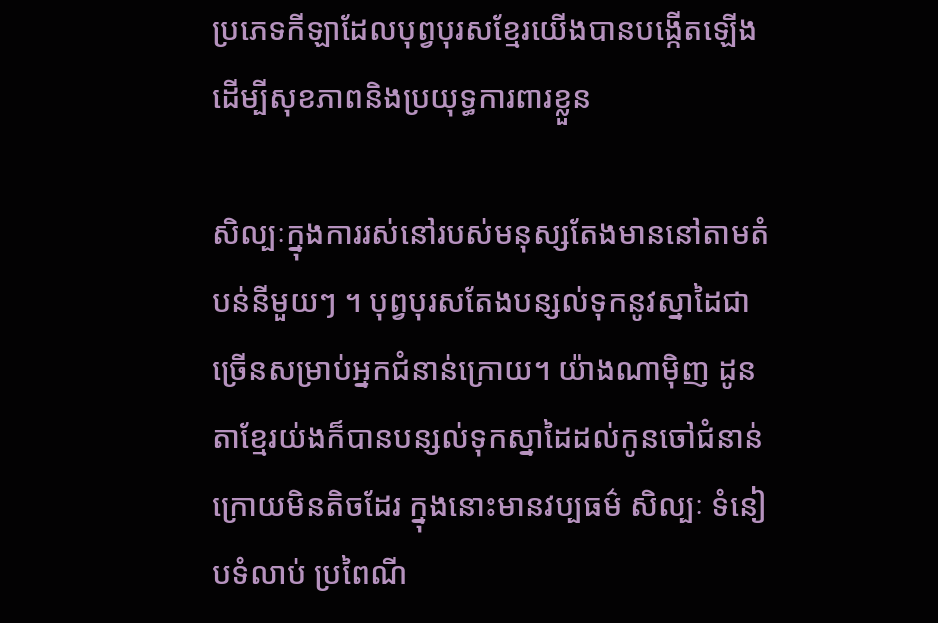ប្រភេទកីឡាដែលបុព្វបុរសខ្មែរយើងបានបង្កើតឡើង ដើម្បីសុខភាពនិងប្រយុទ្ធការពារខ្លួន

សិល្បៈក្នុងការរស់នៅរបស់មនុស្សតែងមាននៅតាមតំបន់នីមួយៗ ។ បុព្វបុរសតែងបន្សល់ទុកនូវស្នាដៃជាច្រើនសម្រាប់អ្នកជំនាន់ក្រោយ។ យ៉ាងណាម៉ិញ ដូនតាខ្មែរយ់ងក៏បានបន្សល់ទុកស្នាដៃដល់កូនចៅជំនាន់ក្រោយមិនតិចដែរ ក្នុងនោះមានវប្បធម៌ សិល្បៈ ទំនៀបទំលាប់ ប្រពៃណី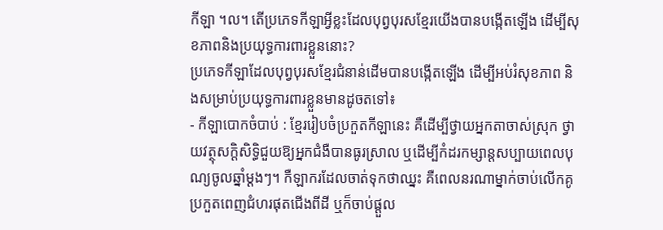កីឡា ។ល។ តើប្រភេទកីឡាអ្វីខ្លះដែលបុព្វបុរសខ្មែរយើងបានបង្កើតឡើង ដើម្បីសុខភាពនិងប្រយុទ្ធការពារខ្លួននោះ?
ប្រភេទកីឡាដែលបុព្វបុរសខ្មែរជំនាន់ដើមបានបង្កើតឡើង ដើម្បីអប់រំសុខភាព និងសម្រាប់ប្រយុទ្ធការពារខ្លួនមានដូចតទៅ៖
- កីឡាបោកចំបាប់ : ខ្មែររៀបចំប្រកួតកីឡានេះ គឺដើម្បីថ្វាយអ្នកតាចាស់ស្រុក ថ្វាយវត្ថុសក្តិសិទ្ធិជួយឱ្យអ្នកជំងឺបានធូរស្រាល ឬដើម្បីកំដរកម្សាន្តសប្បាយពេលបុណ្យចូលឆ្នាំម្តងៗ។ កឺឡាករដែលចាត់ទុកថាឈ្នះ គឺពេលនរណាម្នាក់ចាប់លើកគូប្រកួតពេញជំហរផុតជើងពីដី ឬក៏ចាប់ផ្តួល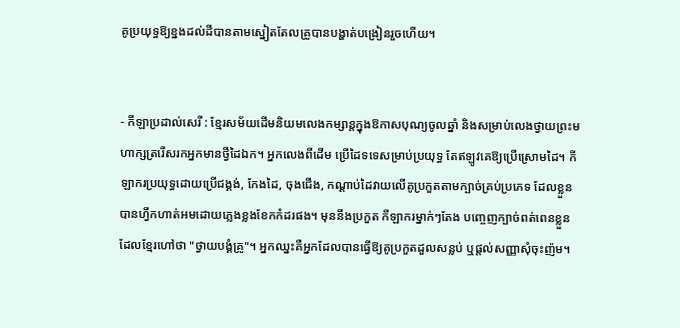គូប្រយុទ្ធឱ្យខ្នងដល់ដីបានតាមស្នៀតតែលគ្រូបានបង្ហាត់បង្រៀនរួចហើយ។


- កីឡាប្រដាល់សេរី : ខ្មែរសម័យដើមនិយមលេងកម្សាន្តក្នុងឱកាសបុណ្យចូលឆ្នាំ និងសម្រាប់លេងថ្វាយព្រះមហាក្សត្ររើសរកអ្នកមានថ្វីដៃឯក។ អ្នកលេងពីដើម ប្រើដៃទទេសម្រាប់ប្រយុទ្ធ តែឥឡូវគេឱ្យប្រើស្រោមដៃ។ កីឡាករប្រយុទ្ធដោយប្រើជង្គង់, កែងដៃ, ចុងជើង, កណ្តាប់ដៃវាយលើគូប្រកួតតាមក្បាច់គ្រប់ប្រភេទ ដែលខ្លួនបានហ្វឹកហាត់អមដោយភ្លេងខ្លងខែកកំដរផង។ មុននឹងប្រកួត កីឡាករម្នាក់ៗតែង បញ្ចេញក្បាច់ពត់ពេនខ្លួន ដែលខ្មែរហៅថា "ថ្វាយបង្គំគ្រូ"។ អ្នកឈ្នះគឺអ្នកដែលបានធ្វើឱ្យគូប្រកួតដួលសន្លប់ ឬផ្តល់សញ្ញាសុំចុះញ៉ម។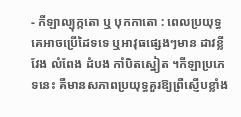- កីឡាល្បុក្កតោ ឬ បុកកាតោ : ពេលប្រយុទ្ធគេអាចប្រើដៃទទេ ឬអាវុធផ្សេងៗមាន ដាវខ្លីវែង លំពែង ដំបង កាំបិតស្នៀត ។កីឡាប្រភេទនេះ គឺមានសភាពប្រយុទ្ធគួរឱ្យព្រឺស្ញើបខ្លាំង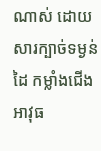ណាស់ ដោយសារក្បាច់ទម្ងន់ដៃ កម្លាំងជើង អាវុធ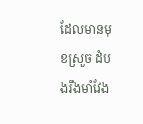ដែលមានមុខស្រួច ដំបងរឹងមាំវែង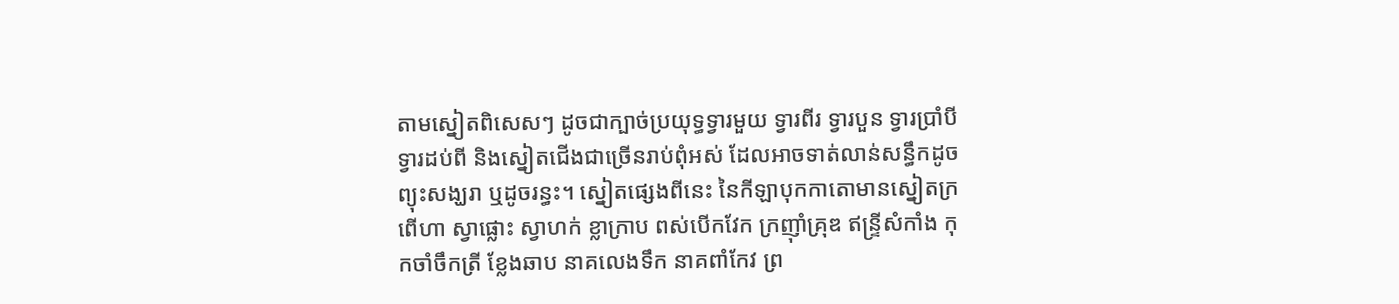តាមស្នៀតពិសេសៗ ដូចជាក្បាច់ប្រយុទ្ធទ្វារមួយ ទ្វារពីរ ទ្វារបួន ទ្វារប្រាំបី ទ្វារដប់ពី និងស្នៀតជើងជាច្រើនរាប់ពុំអស់ ដែលអាចទាត់លាន់សន្ធឹកដូចព្យុះសង្ឃរា ឬដូចរន្ធះ។ ស្នៀតផ្សេងពីនេះ នៃកីឡាបុកកាតោមានស្នៀតក្រពើហា ស្វាផ្លោះ ស្វាហក់ ខ្លាក្រាប ពស់បើកវែក ក្រញ៉ាំគ្រុឌ ឥន្ទ្រីសំកាំង កុកចាំចឹកត្រី ខ្លែងឆាប នាគលេងទឹក នាគពាំកែវ ព្រ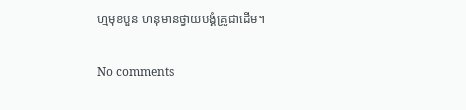ហ្មមុខបួន ហនុមានថ្វាយបង្គំគ្រូជាដើម។

No comments